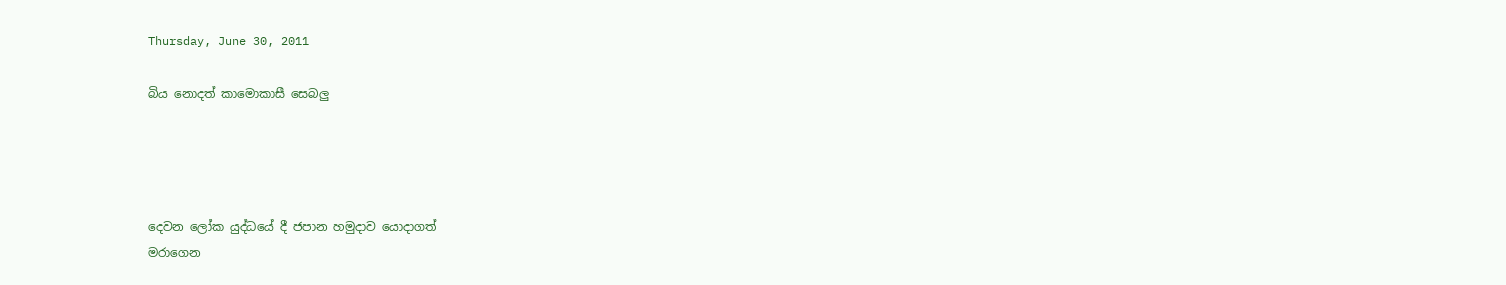Thursday, June 30, 2011

බිය නොදත් කාමොකාසී සෙබලු




දෙවන ලෝක යුද්ධයේ දී ජපාන හමුදාව යොදාගත්
මරාගෙන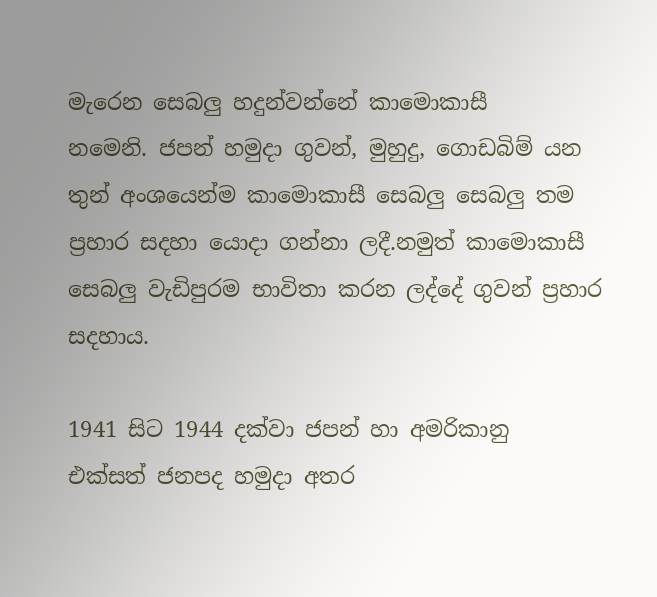මැරෙන සෙබලු හදුන්වන්නේ කාමොකාසී
නමෙනි. ජපන් හමුදා ගුවන්, මුහුදු, ගොඩබිම් යන
තුන් අංශයෙන්ම කාමොකාසී සෙබලු සෙබලු තම
ප්‍රහාර සදහා යොදා ගන්නා ලදී.නමුත් කාමොකාසී
සෙබලු වැඩිපුරම භාවිතා කරන ලද්දේ ගුවන් ප්‍රහාර
සදහාය.

1941 සිට 1944 දක්වා ජපන් හා අමරිකානු
එක්සත් ජනපද හමුදා අතර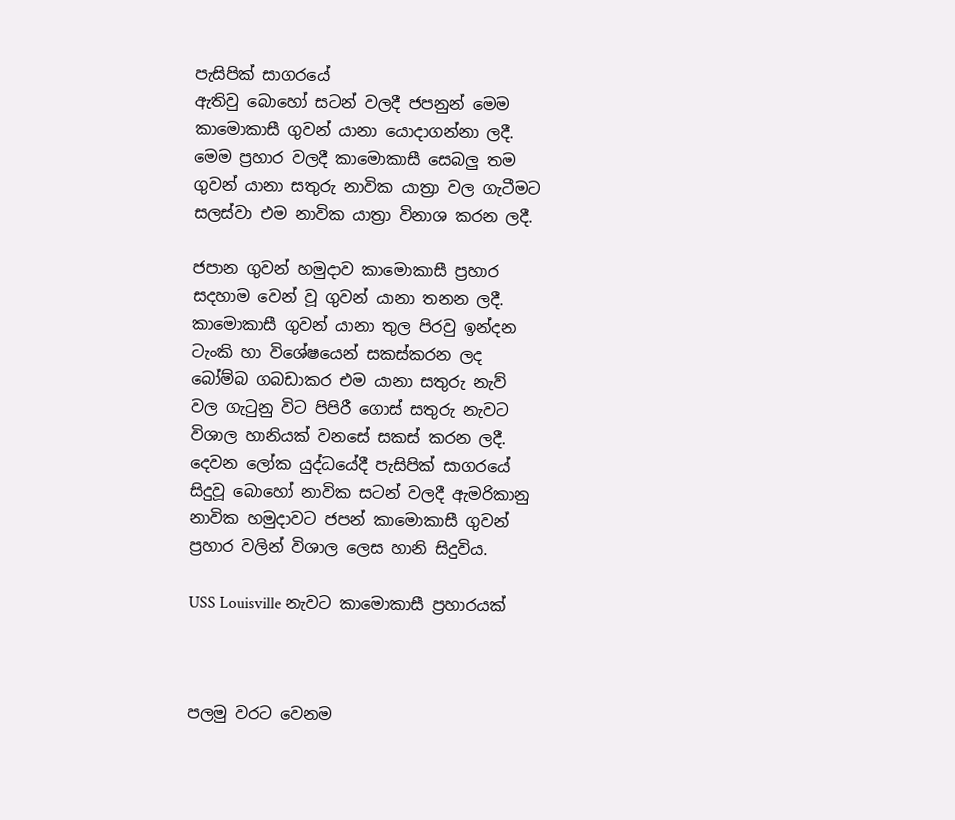පැසිපික් සාගරයේ
ඇතිවු බොහෝ සටන් වලදී ජපනුන් මෙම
කාමොකාසී ගුවන් යානා යොදාගන්නා ලදී.
මෙම ප්‍රහාර වලදී කාමොකාසී සෙබලු තම
ගුවන් යානා සතුරු නාවික යාත්‍රා වල ගැටීමට
සලස්වා එම නාවික යාත්‍රා විනාශ කරන ලදී.

ජපාන ගුවන් හමුදාව කාමොකාසී ප්‍රහාර
සදහාම වෙන් වූ ගුවන් යානා තනන ලදී.
කාමොකාසී ගුවන් යානා තුල පිරවු ඉන්දන
ටැංකි හා විශේෂයෙන් සකස්කරන ලද
බෝම්බ ගබඩාකර එම යානා සතුරු නැව්
වල ගැටුනු විට පිපිරී ගොස් සතුරු නැවට
විශාල හානියක් වනසේ සකස් කරන ලදී.
දෙවන ලෝක යුද්ධයේදී පැසිපික් සාගරයේ
සිදුවූ බොහෝ නාවික සටන් වලදී ඇමරිකානු
නාවික හමුදාවට ජපන් කාමොකාසී ගුවන්
ප්‍රහාර වලින් විශාල ලෙස හානි සිදුවිය.

USS Louisville නැවට කාමොකාසී ප්‍රහාරයක්



පලමු වරට වෙනම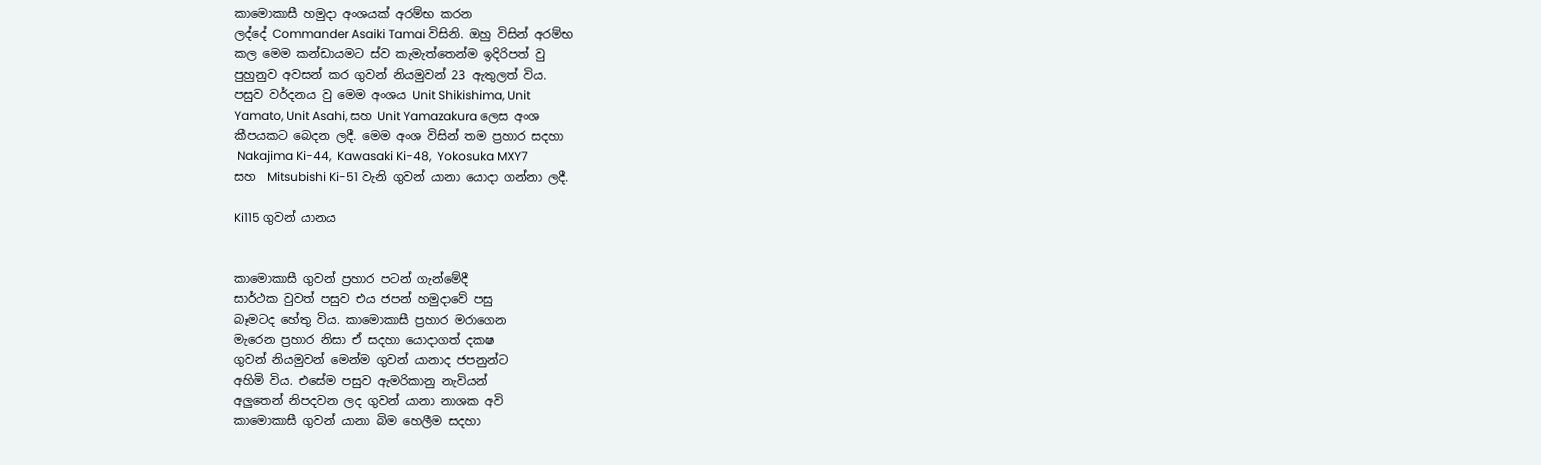කාමොකාසී හමුදා අංශයක් අරම්භ කරන
ලද්දේ Commander Asaiki Tamai විසිනි. ඔහු විසින් අරම්භ
කල මෙම කන්ඩායමට ස්ව කැමැත්තෙන්ම ඉදිරිපත් වු
පුහුනුව අවසන් කර ගුවන් නියමුවන් 23 ඇතුලත් විය.
පසුව වර්දනය වු මෙම අංශය Unit Shikishima, Unit
Yamato, Unit Asahi, සහ Unit Yamazakura ලෙස අංශ
කීපයකට බෙදන ලදී. මෙම අංශ විසින් තම ප්‍රහාර සදහා
 Nakajima Ki-44,  Kawasaki Ki-48,  Yokosuka MXY7
සහ  Mitsubishi Ki-51 වැනි ගුවන් යානා යොදා ගන්නා ලදී.

Ki115 ගුවන් යානය


කාමොකාසී ගුවන් ප්‍රහාර පටන් ගැන්මේදී
සාර්ථක වුවත් පසුව එය ජපන් හමුදාවේ පසු
බෑමටද හේතු විය. කාමොකාසී ප්‍රහාර මරාගෙන
මැරෙන ප්‍රහාර නිසා ඒ සදහා යොදාගත් දකෂ
ගුවන් නියමුවන් මෙන්ම ගුවන් යානාද ජපනුන්ට
අහිමි විය. එසේම පසුව ඇමරිකානු නැවියන්
අලුතෙන් නිපදවන ලද ගුවන් යානා නාශක අවි
කාමොකාසී ගුවන් යානා බිම හෙලීම සදහා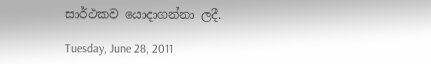සාර්ථකව යොදාගන්නා ලදී.

Tuesday, June 28, 2011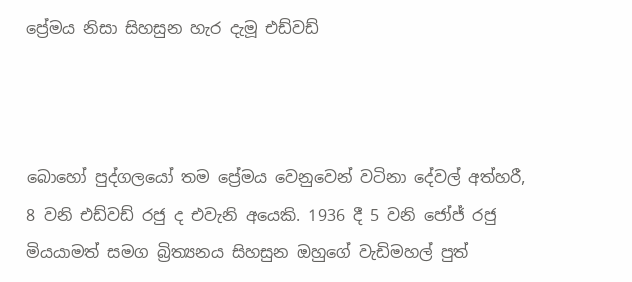ප්‍රේමය නිසා සිහසුන හැර දැමූ එඩ්වඩ්



බොහෝ පුද්ගලයෝ තම ප්‍රේමය වෙනුවෙන් වටිනා දේවල් අත්හරී, 8 වනි එඩ්වඩ් රජු ද එවැනි අයෙකි. 1936 දී 5 වනි ජෝජ් රජු මියයාමත් සමග බ්‍රිත්‍යනය සිහසුන ඔහුගේ වැඩිමහල් පුත්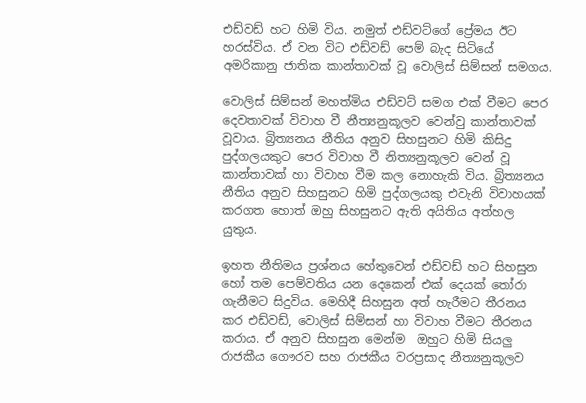එඩ්වඩ් හට හිමි විය. නමුත් එඩ්වට්ගේ ප්‍රේමය ඊට හරස්විය. ඒ වන විට එඩ්වඩ් පෙම් බැද සිටියේ අමරිකානු ජාතික කාන්තාවක් වූ වොලිස් සිම්සන් සමගය.

වොලිස් සිම්සන් මහත්මිය එඩ්වට් සමග එක් වීමට පෙර දෙවතාවක් විවාහ වී නීත්‍යනුකූලව වෙන්වු කාන්තාවක් වූවාය. බ්‍රිත්‍යනය නීතිය අනුව සිහසුනට හිමි කිසිදු පුද්ගලයකුට පෙර විවාහ වී නිත්‍යනුකූලව වෙන් වූ කාන්තාවක් හා විවාහ වීම කල නොහැකි විය. බ්‍රිත්‍යනය නීතිය අනුව සිහසුනට හිමි පුද්ගලයකු එවැනි විවාහයක් කරගත හොත් ඔහු සිහසුනට ඇති අයිතිය අත්හල යුතුය.

ඉහත නීතිමය ප්‍රශ්නය හේතුවෙන් එඩ්වඩ් හට සිහසුන හෝ තම පෙම්වතිය යන දෙකෙන් එක් දෙයක් තෝරා ගැනීමට සිදුවිය. මෙහිදී සිහසුන අත් හැරීමට තීරනය කර එඩ්වඩ්, වොලිස් සිම්සන් හා විවාහ වීමට තීරනය කරාය. ඒ අනුව සිහසුන මෙන්ම  ඔහුට හිමි සියලු රාජකීය ගෞරව සහ රාජකීය වරප්‍රසාද නීත්‍යනුකූලව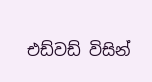එඩ්වඩ් විසින්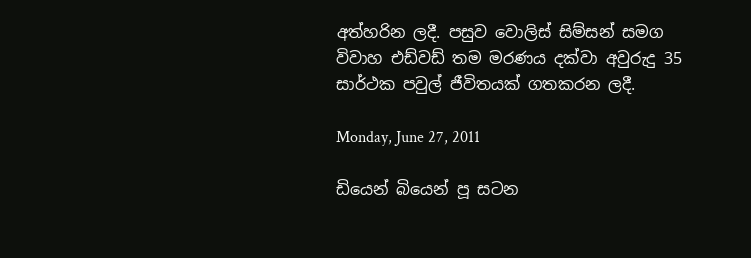අත්හරින ලදී. පසුව වොලිස් සිම්සන් සමග විවාහ එඩ්වඩ් තම මරණය දක්වා අවුරුදු 35 සාර්ථක පවුල් ජීවිතයක් ගතකරන ලදී.

Monday, June 27, 2011

ඩියෙන් බියෙන් පූ සටන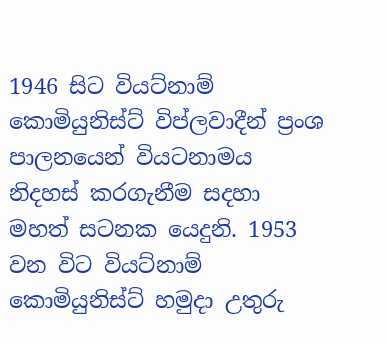1946 සිට වියට්නාම් කොමියුනිස්ට් විප්ලවාදීන් ප්‍රංශ පාලනයෙන් වියටනාමය නිදහස් කරගැනීම සදහා මහත් සටනක යෙදුනි. 1953 වන විට වියට්නාම් කොමියුනිස්ට් හමුදා උතුරු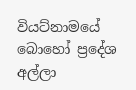වියට්නාමයේ බොහෝ ප්‍රදේශ අල්ලා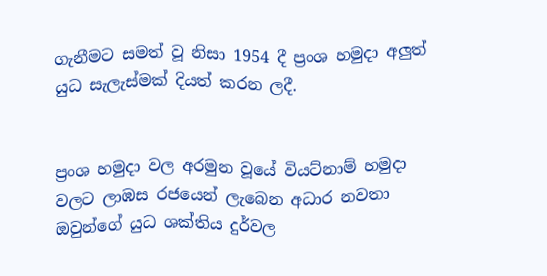ගැනීමට සමත් වූ නිසා 1954 දී ප්‍රංශ හමුදා අලුත් යුධ සැලැස්මක් දියත් කරන ලදී.


ප්‍රංශ හමුදා වල අරමුන වූයේ වියට්නාම් හමුදා වලට ලාඹස රජයෙන් ලැබෙන අධාර නවතා ඔවුන්ගේ යුධ ශක්තිය දුර්වල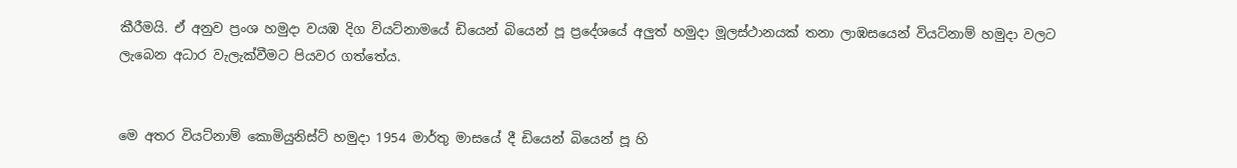කීරීමයි. ඒ අනුව ප්‍රංශ හමුදා වයඹ දිග වියට්නාමයේ ඩියෙන් බියෙන් පූ ප්‍රදේශයේ අලුත් හමුදා මූලස්ථානයක් තනා ලාඹසයෙන් වියට්නාම් හමුදා වලට ලැබෙන අධාර වැලැක්වීමට පියවර ගත්තේය.


මෙ අතර වියට්නාම් කොමියුනිස්ට් හමුදා 1954 මාර්තු මාසයේ දී ඩියෙන් බියෙන් පූ හි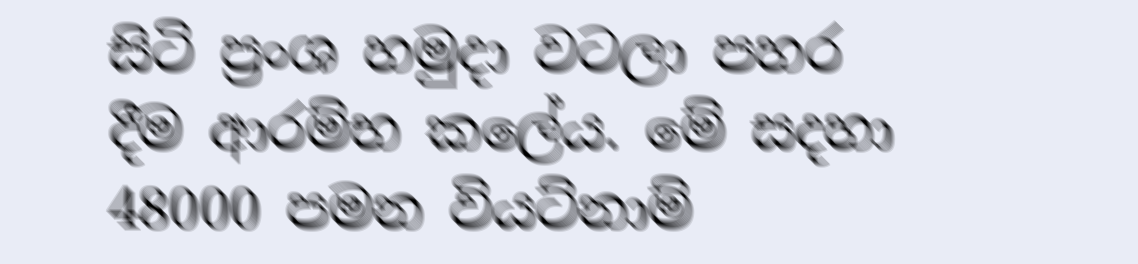සිටි ප්‍රංශ හමුදා වටලා පහර දීම ආරම්භ කලේය. මේ සදහා 48000 පමන වියට්නාම්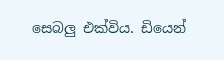සෙබලු එක්විය. ඩියෙන්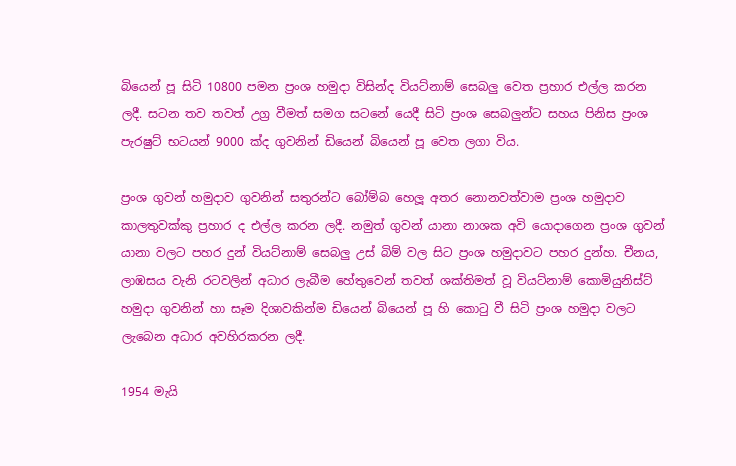බියෙන් පූ සිටි 10800 පමන ප්‍රංශ හමුදා විසින්ද වියට්නාම් සෙබලු වෙත ප්‍රහාර එල්ල කරන ලදී. සටන තව තවත් උග්‍ර වීමත් සමග සටනේ යෙදී සිටි ප්‍රංශ සෙබලුන්ට සහය පිනිස ප්‍රංශ පැරෂුට් භටයන් 9000 ක්ද ගුවනින් ඩියෙන් බියෙන් පූ වෙත ලගා විය.

ප්‍රංශ ගුවන් හමුදාව ගුවනින් සතුරන්ට බෝම්බ හෙලූ අතර නොනවත්වාම ප්‍රංශ හමුදාව කාලතුවක්කු ප්‍රහාර ද එල්ල කරන ලදී. නමුත් ගුවන් යානා නාශක අවි යොදාගෙන ප්‍රංශ ගුවන් යානා වලට පහර දුන් වියට්නාම් සෙබලු උස් බිම් වල සිට ප්‍රංශ හමුදාවට පහර දුන්හ. චීනය, ලාඹසය වැනි රටවලින් අධාර ලැබීම හේතුවෙන් තවත් ශක්තිමත් වූ වියට්නාම් කොමියුනිස්ට් හමුදා ගුවනින් හා සෑම දිශාවකින්ම ඩියෙන් බියෙන් පූ හි කොටු වී සිටි ප්‍රංශ හමුදා වලට ලැබෙන අධාර අවහිරකරන ලදී.

1954 මැයි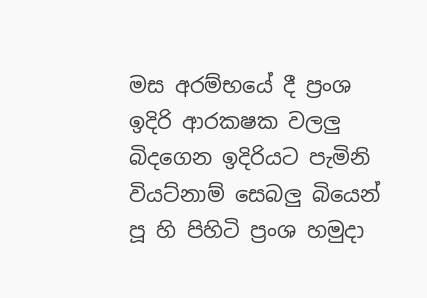මස අරම්භයේ දී ප්‍රංශ ඉදිරි ආරකෂක වලලු බිදගෙන ඉදිරියට පැමිනි වියට්නාම් සෙබලු බියෙන් පූ හි පිහිටි ප්‍රංශ හමුදා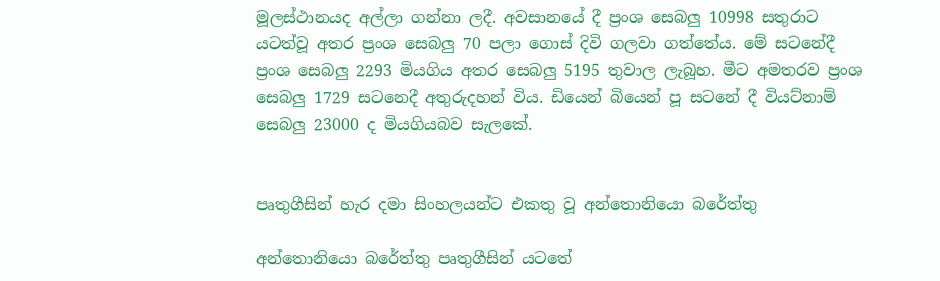මූලස්ථානයද අල්ලා ගන්නා ලදී. අවසානයේ දී ප්‍රංශ සෙබලු 10998 සතුරාට යටත්වූ අතර ප්‍රංශ සෙබලු 70 පලා ගොස් දිවි ගලවා ගත්තේය. මේ සටනේදී ප්‍රංශ සෙබලු 2293 මියගිය අතර සෙබලු 5195 තුවාල ලැබූහ. මීට අමතරව ප්‍රංශ සෙබලු 1729 සටනෙදී අතුරුදහන් විය. ඩියෙන් බියෙන් පූ සටනේ දී වියට්නාම් සෙබලු 23000 ද මියගියබව සැලකේ.


පෘතුගීසින් හැර දමා සිංහලයන්ට එකතු වූ අන්තොනියො බරේත්තු

අන්තොනියො බරේත්තු පෘතුගීසින් යටතේ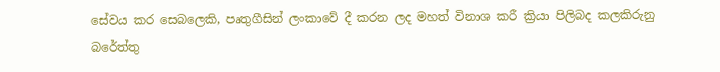සේවය කර සෙබ‍ලෙකි, පෘතුගීසින් ලංකාවේ දී කරන ලද මහත් විනාශ කරී ක්‍රියා පිලිබද කලකිරුනු බරේත්තු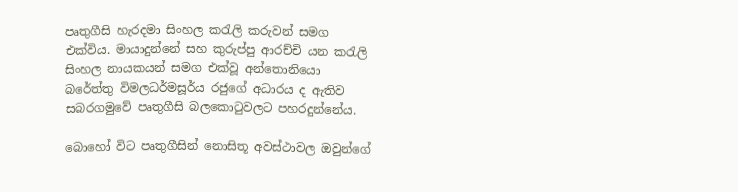පෘතුගීසි හැරදමා සිංහල කරැලි කරුවන් සමග එක්විය. මායාදුන්නේ සහ කුරුප්පු ආරච්චි යන කරැලි සිංහල නායකයන් සමග එක්වූ අන්තොනියො බරේත්තු විමලධර්මසූර්ය රජුගේ අධාරය ද ඇතිව සබරගමුවේ පෘතුගීසි බලකොටුවලට පහරදුන්නේය.

බොහෝ විට පෘතුගීසින් නොසිතූ අවස්ථාවල ඔවුන්ගේ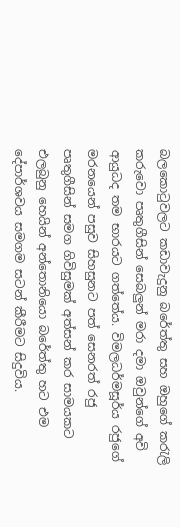බලකොටුවලට කඩාවැදුනු බරේත්තු සහ ඔහුගේ කරැලි කරුවො පෘතුගීසින් සෙබලුන් මරා දමා ඔවුන්ගේ අවි ආයුධද තම භාරයට ගත්තේය. විමලධර්මසූර්ය රජුගේ මරනයෙන් පසුව සිහසුනට පත් සෙනරත් රජු පෘතුගීසින් සමග ගිවිසුමක් අත්සන් කර සාමයකට එලබුනු හෙයින් අන්තොනියො බරේත්තු හට එම දේපාර්ශවය සමගම සටන් කීරීමට සිදුවිය.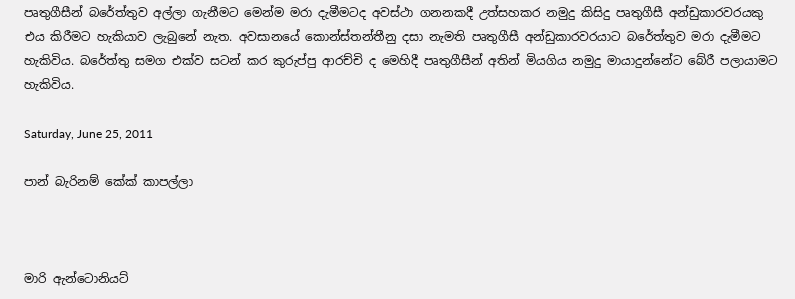පෘතුගීසීන් බරේත්තුව අල්ලා ගැනීමට මෙන්ම මරා දැමීමටද අවස්ථා ගනනකදී උත්සහකර නමුදු කිසිදු පෘතුගීසී අන්ඩුකාරවරයකු එය කිරීමට හැකියාව ලැබුනේ නැත. අවසානයේ කොන්ස්තන්තීනු දසා නැමති පෘතුගීසී අන්ඩුකාරවරයාට බරේත්තුව මරා දැමීමට හැකිවිය. බරේත්තු සමග එක්ව සටන් කර කුරුප්පු ආරච්චි ද මෙහිදී පෘතුගීසීන් අතින් මියගිය නමුදු මායාදුන්නේට බේරී පලායාමට හැකිවිය.

Saturday, June 25, 2011

පාන් බැරිනම් කේක් කාපල්ලා



මාරි ඇන්ටොනියට්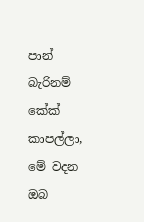පාන් බැරිනම් කේක් කාපල්ලා, මේ වදන ඔබ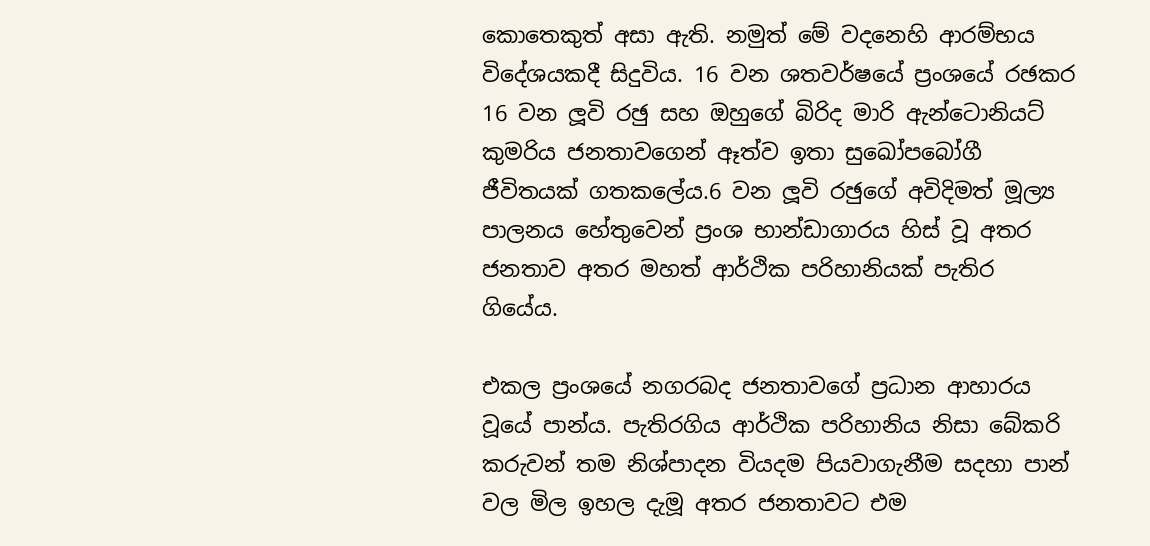කොතෙකුත් අසා ඇති. නමුත් මේ වදනෙහි ආරම්භය විදේශයකදී සිදුවිය. 16 වන ශතවර්ෂයේ ප්‍රංශයේ රඡකර 16 වන ලූවි රඡු සහ ඔහුගේ බිරිද මාරි ඇන්ටොනියට් කුමරිය ජනතාවගෙන් ඈත්ව ඉතා සුඛෝපබෝගී ජීවිතයක් ගතකලේය.6 වන ලූවි රඡුගේ අවිදිමත් මූල්‍ය පාලනය හේතුවෙන් ප්‍රංශ භාන්ඩාගාරය හිස් වූ අතර ජනතාව අතර මහත් ආර්ථික පරිහානියක් පැතිර ගියේය.

එකල ප්‍රංශ‍යේ නගරබද ජනතාවගේ ප්‍රධාන ආහාරය වූයේ පාන්ය. පැතිරගිය ආර්ථික පරිහානිය නිසා බේකරි  කරුවන් තම නිශ්පාදන වියදම පියවාගැනීම සදහා පාන් වල මිල ඉහල දැමූ අතර ජනතාවට එම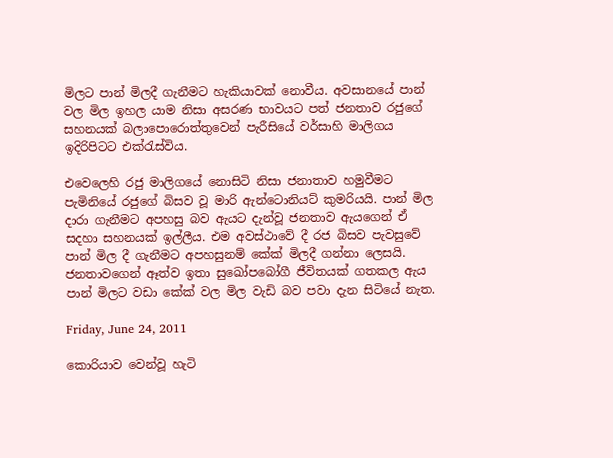මිලට පාන් මිලදී ගැනීමට හැකියාවක් නොවීය. අවසානයේ පාන් වල මිල ඉහල යාම නිසා අසරණ භාවයට පත් ජනතාව රජුගේ සහනයක් බලාපොරොත්තුවෙන් පැරීසියේ වර්සාහි මාලිගය ඉදිරිපිටට එක්රැස්විය.

එවෙලෙහි රජු මාලිගයේ නොසිටි නිසා ජනාතාව හමුවීමට පැමිනියේ රජුගේ බිසව වූ මාරි ඇන්ටොනියට් කුමරියයි. පාන් මිල දාරා ගැනීමට අපහසු බව ඇයට දැන්වූ ජනතාව ඇයගෙන් ඒ සදහා සහනයක් ඉල්ලීය. එම අවස්ථාවේ දී රජ බිසව පැවසුවේ පාන් මිල දී ගැනීමට අපහසුනම් කේක් මිලදී ගන්නා ලෙසයි. ජනතාවගෙන් ඈත්ව ඉතා සුඛෝපබෝගී ජීවිතයක් ගතකල ඇය පාන් මිලට වඩා කේක් වල මිල වැඩි බව පවා දැන සිටියේ නැත.

Friday, June 24, 2011

කොරියාව වෙන්වූ හැටි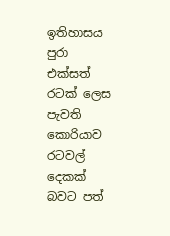ඉතිහාසය පුරා එක්සත් රටක් ලෙස පැවති කොරියාව රටවල් දෙකක් බවට පත්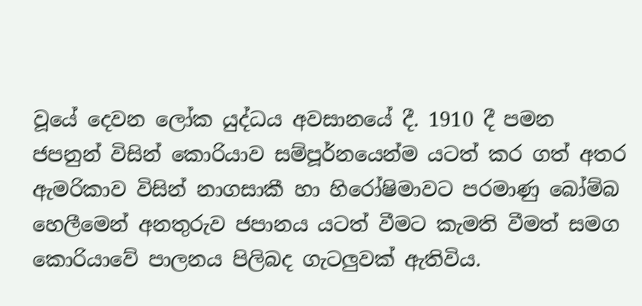වූයේ දෙවන ලෝක යුද්ධය අවසානයේ දී. 1910 දී පමන ජපනුන් විසින් කොරියාව සම්පූර්නයෙන්ම යටත් කර ගත් අතර ඇමරිකාව විසින් නාගසාකී හා හිරෝෂිමාවට පරමාණු බෝම්බ හෙලීමෙන් අනතුරුව ජපානය යටත් වීමට කැමති වීමත් සමග කොරියාවේ පාලනය පිලිබද ගැටලුවක් ඇතිවිය.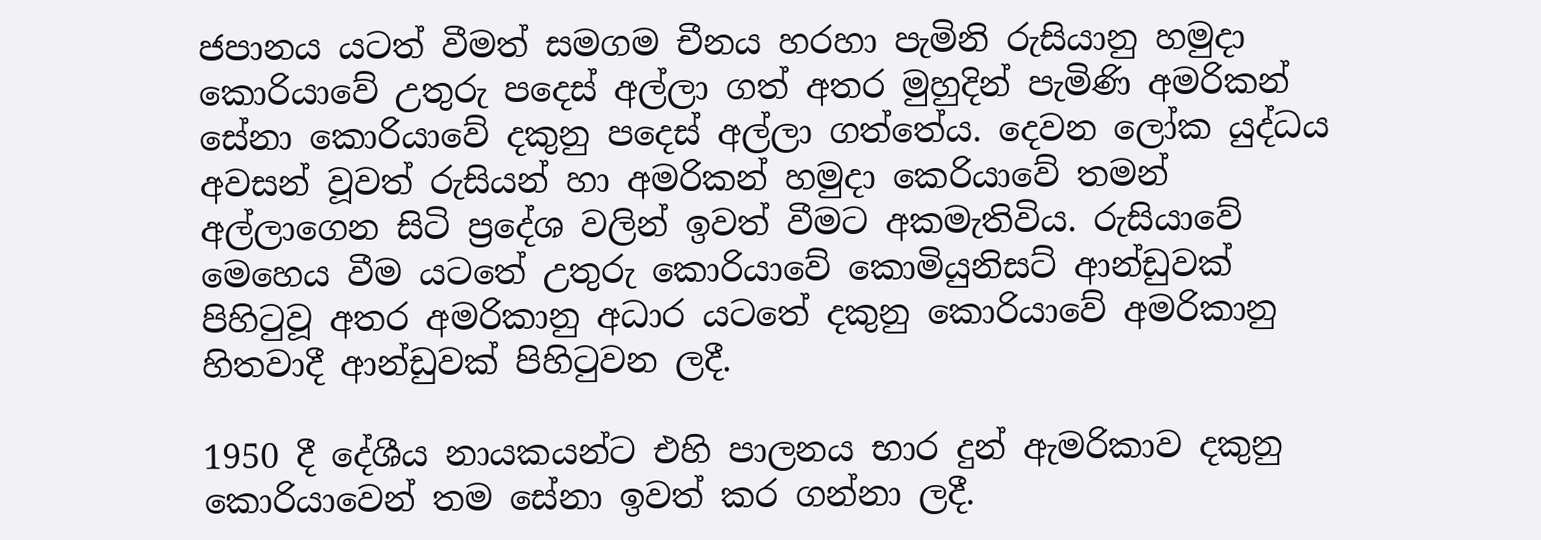ජපානය යටත් වීමත් සමගම චීනය හරහා පැමිනි රුසියානු හමුදා කොරියාවේ උතුරු පදෙස් අල්ලා ගත් අතර මුහුදින් පැමිණි අමරිකන් සේනා කොරියාවේ දකුනු පදෙස් අල්ලා ගත්තේය. දෙවන ලෝක යුද්ධය අවසන් වූවත් රුසියන් හා අමරිකන් හමුදා කෙරියාවේ තමන් අල්ලාගෙන සිටි ප්‍රදේශ වලින් ඉවත් වීමට අකමැතිවිය. රුසියාවේ මෙහෙය වීම යටතේ උතුරු කොරියාවේ කොමියුනිසට් ආන්ඩුවක් පිහිටුවූ අතර අමරිකානු අධාර යටතේ දකුනු කොරියාවේ අමරිකානු හිතවාදී ආන්ඩුවක් පිහිටුවන ලදී.

1950 දී දේශීය නායකයන්ට එහි පාලනය භාර දුන් ඇමරිකාව දකුනු කොරියාවෙන් තම සේනා ඉවත් කර ගන්නා ලදී.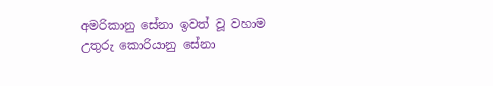අමරිකානු සේනා ඉවත් වූ වහාම උතුරු කොරියානු සේනා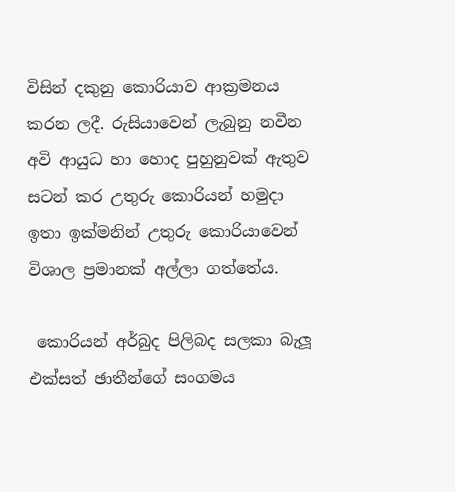විසින් දකුනු කොරියාව ආක්‍රමනය කරන ලදී. රුසියාවෙන් ලැබුනු නවීන අවි ආයුධ හා හොද පුහුනුවක් ඇතුව සටන් කර උතුරු කොරියන් හමුදා ඉතා ඉක්මනින් උතුරු කොරියාවෙන් විශාල ප්‍රමානක් අල්ලා ගත්තේය.

 කොරියන් අර්බුද පිලිබද සලකා බැලූ එක්සත් ඡාතීන්ගේ සංගමය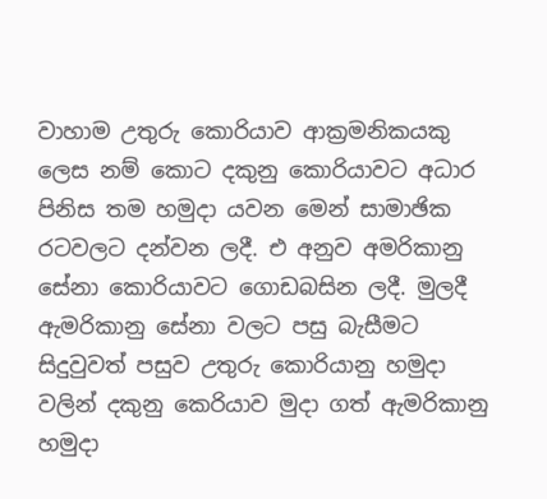වාහාම උතුරු කොරියාව ආක්‍රමනිකයකු ලෙස නම් කොට දකුනු කොරියාවට අධාර පිනිස තම හමුදා යවන මෙන් සාමාඡික රටවලට දන්වන ලදී. එ අනුව අමරිකානු සේනා කොරියාවට ගොඩබසින ලදී. මුලදී ඇමරිකානු සේනා වලට පසු බැසීමට සිදුවුවත් පසුව උතුරු කොරියානු හමුදා වලින් දකුනු කෙරියාව මුදා ගත් ඇමරිකානු හමුදා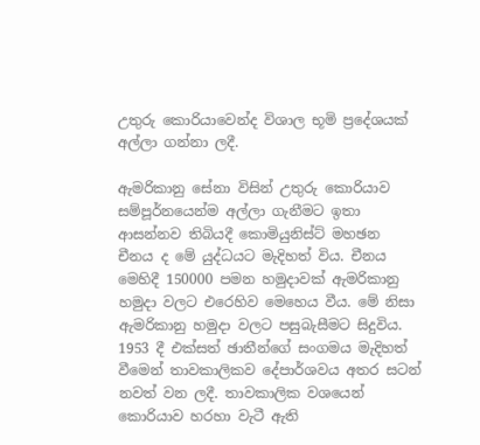උතුරු කොරියාවෙන්ද විශාල භූමි ප්‍ර‍දේශයක් අල්ලා ගන්නා ලදී.

ඇමරිකානු සේනා විසින් උතුරු කොරියාව සම්පූර්නයෙන්ම අල්ලා ගැනීමට ඉතා ආසන්නව තිබියදී කොමියුනිස්ට් මහඡන චීනය ද මේ යුද්ධයට මැදිහත් විය. චීනය මෙහිදී 150000 පමන හමුදාවක් ඇමරිකානු හමුදා වලට එරෙහිව මෙහෙය වීය. මේ නිසා ඇමරිකානු හමුදා වලට පසුබැසීමට සිදුවිය. 1953 දී එක්සත් ඡාතීන්ගේ සංගමය මැදිහත් වීමෙන් තාවකාලිකව දේපාර්ශවය අතර සටන් නවත් වන ලදී. තාවකාලික වශයෙන් කොරියාව හරහා වැටී ඇති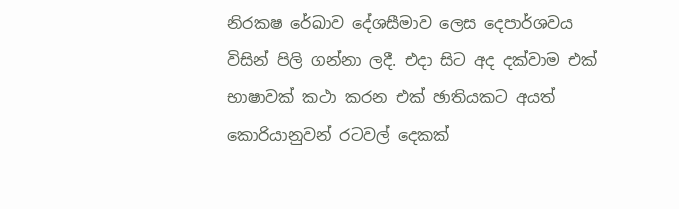නිරකෂ රේඛාව දේශසීමාව ලෙස දෙපාර්ශවය විසින් පිලි ගන්නා ලදී. එදා සිට අද දක්වාම එක් භාෂාවක් කථා කරන එක් ඡාතියකට අයත් කොරියානුවන් රටවල් දෙකක්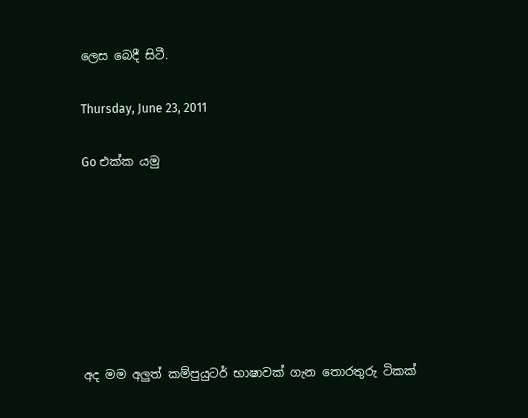ලෙස බෙදී සිටී.

Thursday, June 23, 2011

Go එක්ක යමු







අද මම අලුත් කම්පුයුටර් භාෂාවක් ගැන තොරතුරු ටිකක්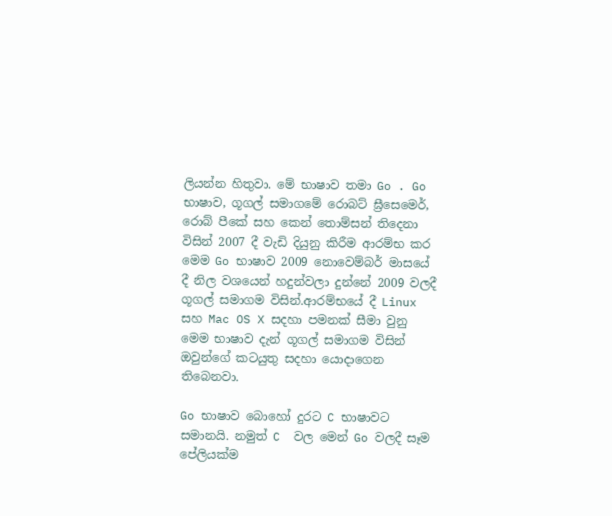ලියන්න හිතුවා. මේ භාෂාව තමා Go . Go භාෂාව, ගූගල් සමාගමේ රොබට් ඝ්‍රීසෙමෙර්, රොබ් පීකේ සහ කෙන් තොම්සන් තිදෙනා විසින් 2007 දී වැඩි දියුනු කිරීම ආරම්භ කර මෙම Go භාෂාව 2009 නොවෙම්බර් මාසයේ දී නිල වශයෙන් හදුන්වලා දුන්නේ 2009 වලදී ගූගල් සමාගම විසින්.ආරම්භයේ දී Linux සහ Mac OS X සදහා පමනක් සීමා වුනු මෙම භාෂාව දැන් ගූගල් සමාගම විසින් ඔවුන්ගේ කටයුතු සදහා යොදාගෙන තිබෙනවා.

Go භාෂාව බොහෝ දුරට C භාෂාවට සමානයි. නමුත් C  වල මෙන් Go වලදී සෑම පේලියක්ම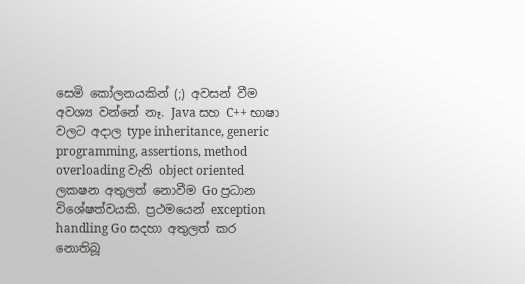සෙමි කෝලනයකින් (;) අවසන් වීම අවශ්‍ය වන්නේ නෑ. Java සහ C++ භාෂා වලට අදාල type inheritance, generic programming, assertions, method overloading වැනි object oriented ලකෂන අතුලත් නොවීම Go ප්‍රධාන විශේෂත්වයකි. ප්‍රථමයෙන් exception handling Go සදහා අතුලත් කර නොතිබූ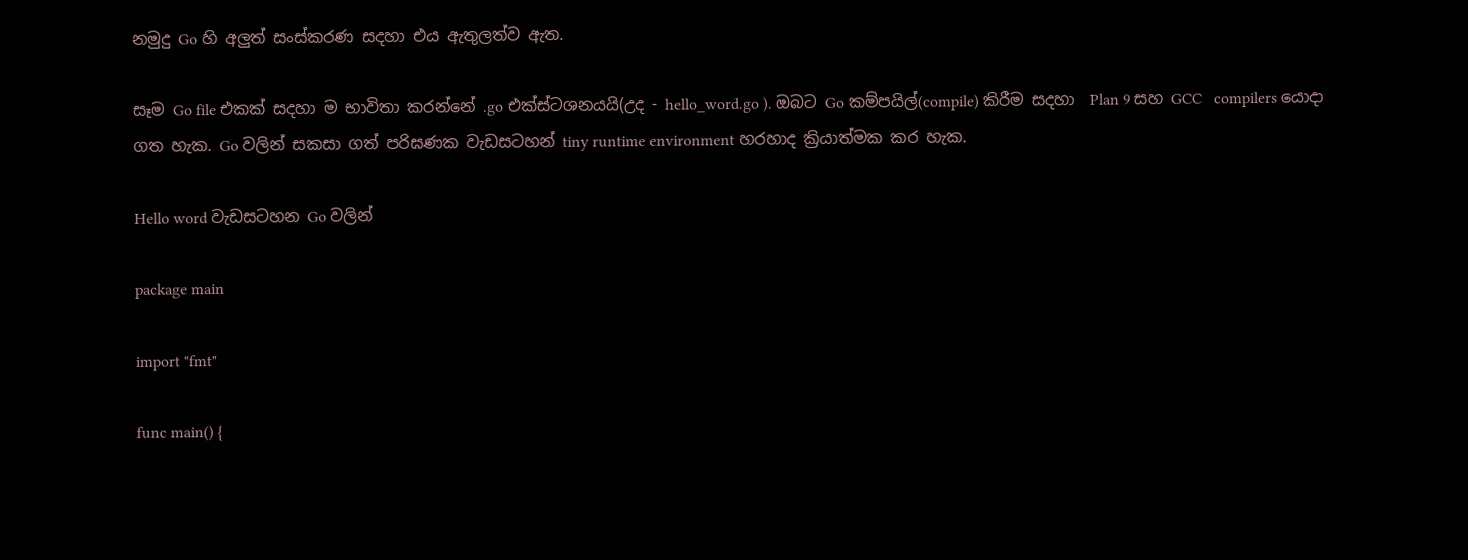නමුදු Go හි අලුත් සංස්කරණ සදහා එය ඇතුලත්ව ඇත.

සෑම Go file එකක් සදහා ම භාවිතා කරන්නේ .go එක්ස්ටශනයයි(උද - hello_word.go ). ඔබට Go කම්පයිල්(compile) කිරීම සදහා  Plan 9 සහ GCC   compilers යොදා ගත හැක. Go වලින් සකසා ගත් පරිඝණක වැඩසටහන් tiny runtime environment හරහාද ක්‍රියාත්මක කර හැක.

Hello word වැඩසටහන Go වලින්

package main

import "fmt"

func main() {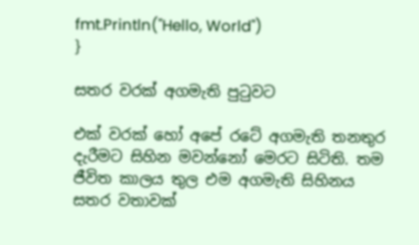fmt.Println("Hello, World")
}

සතර වරක් අගමැති පුටුවට

එක් වරක් ‍හෝ අපේ රටේ අගමැති තනතුර දැරීමට සිහින මවන්නෝ මෙරට සිටිති. තම ජීවිත කාලය තුල එම අගමැති සිහිනය සතර වතාවක්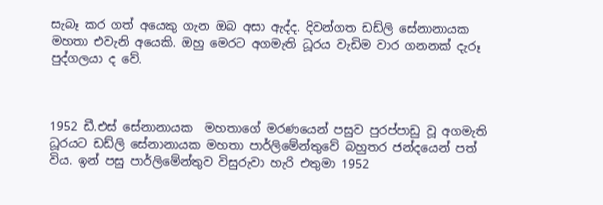සැබෑ කර ගත් අයෙකු ගැන ඔබ අසා ඇද්ද. දිවන්ගත ඩඩ්ලි සේනානායක මහතා එවැනි අයෙකි. ඔහු මෙරට අගමැති ධූරය වැඩිම වාර ගනනක් දැරූ පුද්ගලයා ද වේ.



1952 ඩී.එස් සේනානායක  මහතාගේ මරණයෙන් පසුව පුරප්පාඩු වූ අගමැති ධූරයට ඩඩ්ලි සේනානායක මහතා පාර්ලිමේන්තුවේ බහුතර ජන්දයෙන් පත් විය. ඉන් පසු පාර්ලිමේන්තුව විසුරුවා හැරි එතුමා 1952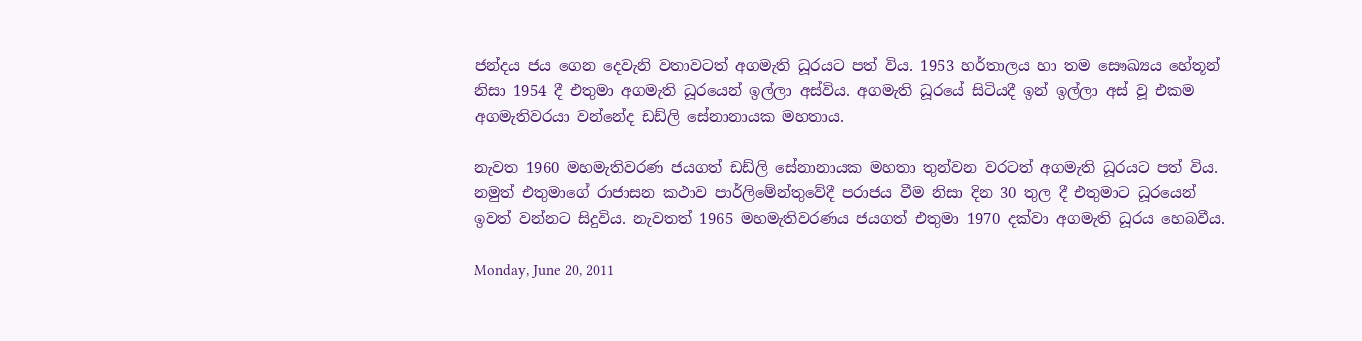ජන්දය ජය ගෙන දෙවැනි වතාවටත් අගමැති ධූරයට පත් විය. 1953 හර්තාලය හා තම සෞඛ්‍යය හේතූන් නිසා 1954 දී එතුමා අගමැති ධූරයෙන් ඉල්ලා අස්විය. අගමැති ධූරයේ සිටියදී ඉන් ඉල්ලා අස් වූ එකම අගමැතිවරයා වන්නේද ඩඩ්ලි සේනානායක මහතාය.

නැවත 1960 මහමැතිවරණ ජයගත් ඩඩ්ලි සේනානායක මහතා තුන්වන වරටත් අගමැති ධූරයට පත් විය. නමුත් එතුමාගේ රාජාසන කථාව පාර්ලිමේන්තු‍වේදී පරාජය වීම නිසා දින 30 තුල දී එතුමාට ධූර‍යෙන් ඉවත් වන්නට සිදුවිය. නැවතත් 1965 මහමැතිවරණය ජයගත් එතුමා 1970 දක්වා අගමැති ධූරය හෙබවීය.

Monday, June 20, 2011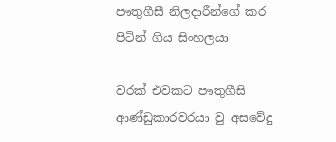පෟතුගීසී නිලදාරීන්ගේ කර පිටින් ගිය සිංහලයා

වරක් එවකට පෟතුගීසි ආණ්ඩුකාරවරයා වු අසවේදු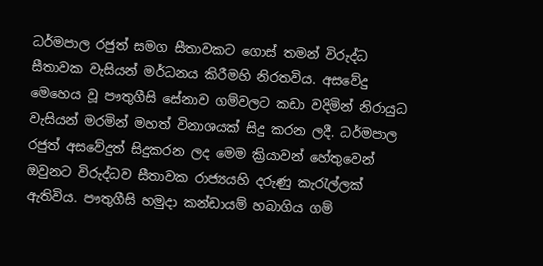ධර්මපාල රජුත් සමග සීතාවකට ගොස් තමන් විරුද්ධ සීතාවක වැසියන් මර්ධනය කිරීමහි නිරතවිය. අසවේදු මෙහෙය වූ පෟතුගීසි සේනාව ගම්වලට කඩා වදිමින් නිරායුධ වැසියන් මරමින් මහත් විනාශයක් සිදු කරන ලදී. ධර්මපාල රජුත් අසවේදුත් සිදුකරන ලද මෙම ක්‍රියාවන් හේතුවෙන් ඔවුනට විරුද්ධව සීතාවක රාජ්‍යයහි දරුණු කැරැල්ලක් ඇතිවිය. පෟතුගීසි හමුදා කන්ඩායම් හබාගිය ගම්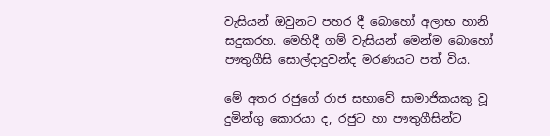වැසියන් ඔවුනට පහර දී බොහෝ අලාභ හානි සදුකරහ. මෙහිදී ගම් වැසියන් මෙන්ම බොහෝ පෟතුගීසි සොල්දාදුවන්ද මරණයට පත් විය.

මේ අතර රජුගේ රාජ සභාවේ සාමාජිකයකු වූ දුමින්ගු කොරයා ද, රජුට හා පෟතුගීසින්ට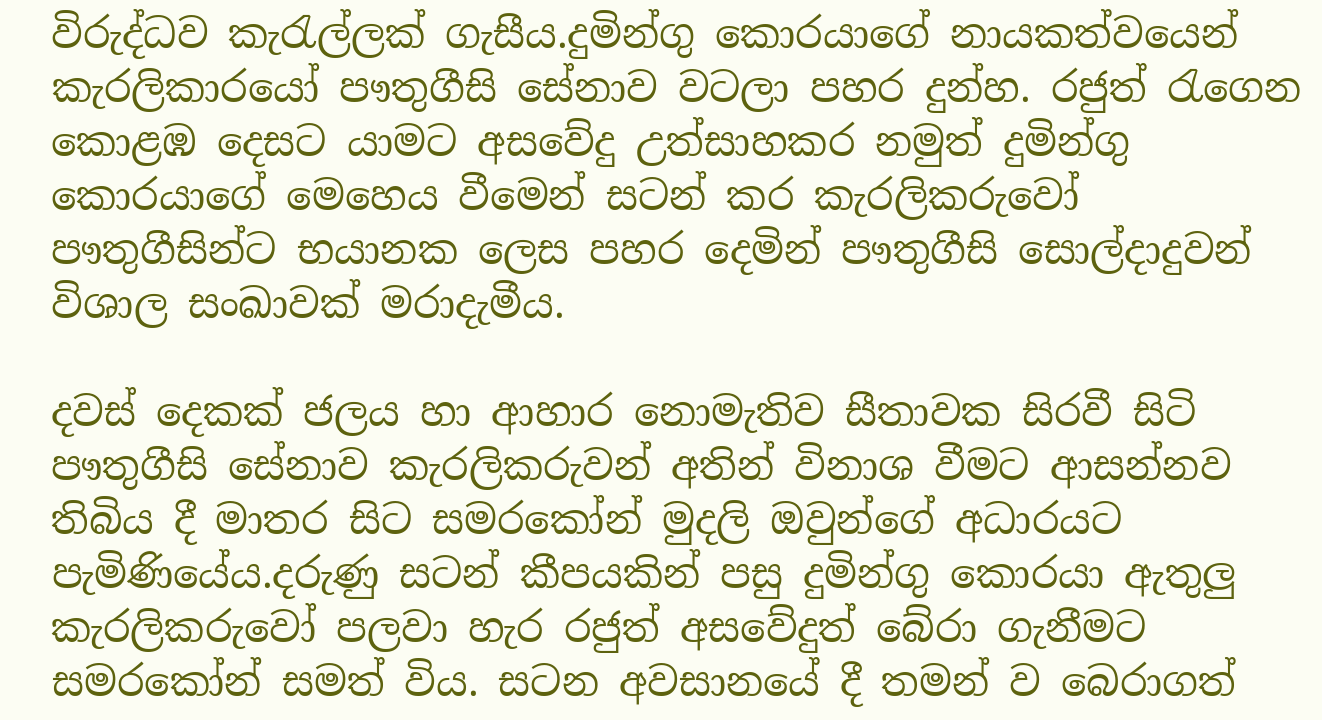විරුද්ධව කැරැල්ලක් ගැසීය.දුමින්ගු කොරයාගේ නායකත්වයෙන් කැරලිකාරයෝ පෟතුගීසි සේනාව වටලා පහර දුන්හ. රජුත් රැගෙන කොළඹ දෙසට යාමට අසවේදු උත්සාහකර නමුත් දුමින්ගු කොරයාගේ මෙහෙය වීමෙන් සටන් කර කැරලිකරුවෝ පෟතුගීසින්ට භයානක ලෙස පහර දෙමින් පෟතුගීසි සොල්දාදුවන් විශාල සංඛාවක් මරාදැමීය.

දවස් දෙකක් ජලය හා ආහාර නොමැතිව සීතාවක සිරවී සිටි පෟතුගීසි සේනාව කැරලිකරුවන් අතින් විනාශ වීමට ආසන්නව තිබිය දී මාතර සිට සමරකෝන් මුදලි ඔවුන්ගේ අධාරයට පැමිණියේය.දරුණු සටන් කීපයකින් පසු දුමින්ගු කොරයා ඇතුලු කැරලිකරුවෝ පලවා හැර රජුත් අසවේදුත් බේරා ගැනීමට සමරකෝන් සමත් විය. සටන අවසානයේ දී තමන් ව බෙරාගත්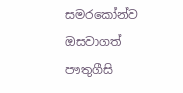සමරකෝන්ව ඔසවාගත් පෟතුගීසි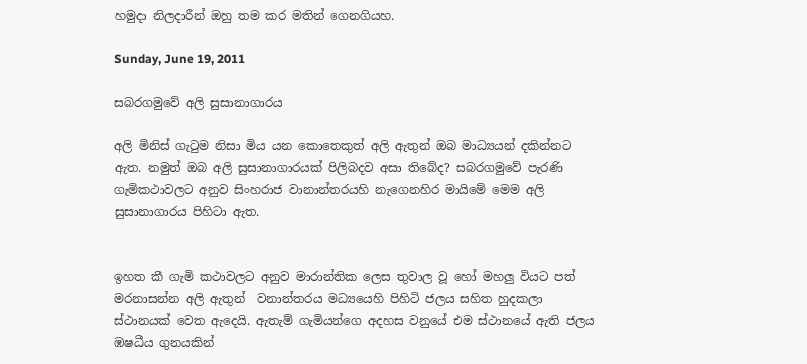හමුදා නිලදාරීන් ඔහු තම කර මතින් ගෙනගියහ.

Sunday, June 19, 2011

සබරගමුවේ අලි සුසානාගාරය

අලි මිනිස් ගැටුම නිසා මිය යන කොතෙකුත් අලි ඇතුන් ඔබ මාධ්‍යයන් දකින්නට ඇත. නමුත් ඔබ අලි සුසානාගාරයක් පිලිබදව අසා තිබේද? සබරගමුවේ පැරණි ගැමිකථාවලට අනුව සිංහරාජ වානාන්තරයහි නැගෙනහිර මායිමේ මෙම අලි සුසානාගාරය පිහිටා ඇත.


ඉහත කී ගැමි කථාවලට අනුව මාරාන්තික ලෙස තුවාල වූ හෝ මහලු වියට පත් මරනාසන්න අලි ඇතුන්  වනාන්තරය මධ්‍යයෙහි පිහිටි ජලය සහිත හුදකලා ස්ථානයක් වෙත ඇදෙයි. ඇතැම් ගැමියන්ගෙ අදහස වනුයේ එම ස්ථානයේ ඇති ජලය ඹෂධීය ගුනයකින්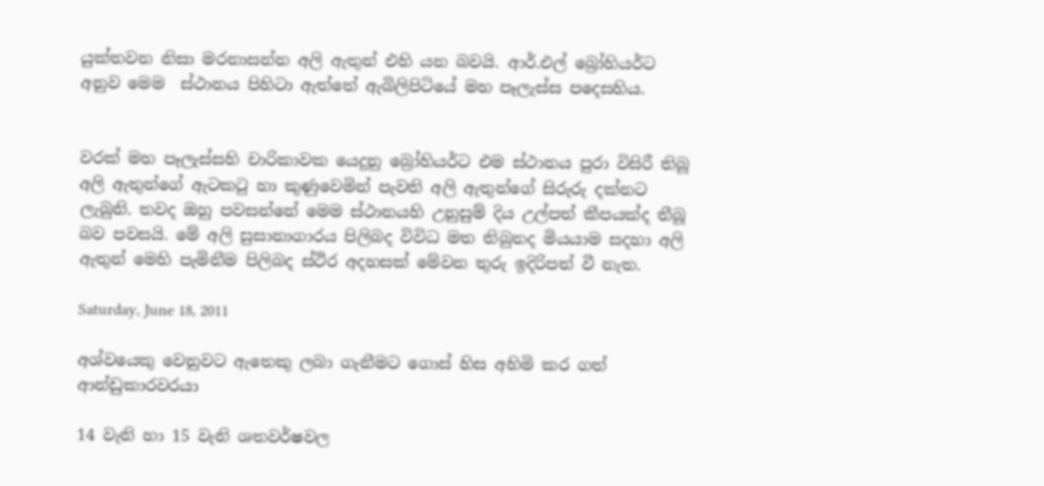යුක්තවන නිසා මරනාසන්න අලි ඇතුන් එහි යන බවයි. ආර්.එල් බ්‍රෝහියර්ට අනුව මෙම  ස්ථානය පිහිටා ඇත්තේ ඇබිලිපිටියේ මහ පෑලැස්ස පදෙසහිය.


වරක් මහ පෑලැස්සහි චාරිකාවක යෙදුනු බ්‍රෝහියර්ට එම ස්ථානය පුරා විසිරී තිබූ අලි ඇතුන්ගේ ඇටකටු හා කුණුවෙමින් පැවති අලි ඇතුන්ගේ සිරුරු දක්නට ලැබුනි. තවද ඔහු පවසන්නේ මෙම ස්ථානයහි උනුසුම් දිය උල්පත් කීපයක්ද තීබූ බව පවසයි. මේ අලි සුසානාගාරය පිලිබද විවිධ මත තිබුනද මියයාම සදහා අලි ඇතුන් මෙහි පැමිනීම පිලිබද ස්ථිර අදහසක් මේවන තුරු ඉදිරිපත් වී නැත.

Saturday, June 18, 2011

අශ්වයෙකු වෙනුවට ඇතෙකු ලබා ගැනීමට ගොස් හිස අහිමි කර ගත් ආන්ඩුකාරවරයා

14 වැනි හා 15 වැනි ශතවර්ෂවල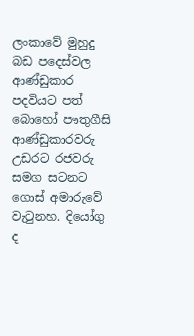ලංකාවේ මුහුදු බඩ පදෙස්වල ආණ්ඩුකාර පදවියට පත් බොහෝ පෟතුගීසි ආණ්ඩුකාරවරු උඩරට රජවරු සමග සටනට ගොස් අමාරුවේ වැටුනහ. දියෝගු ද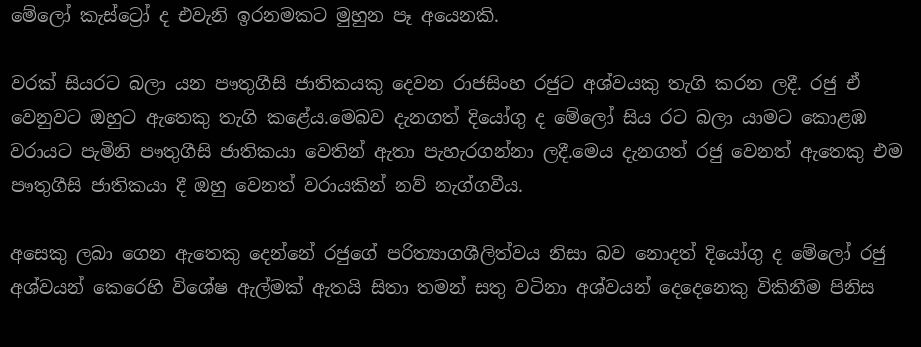මේලෝ කැස්ට්‍රෝ ද එවැනි ඉරනමකට මුහුන පෑ අයෙනකි.

වරක් සියරට බලා යන පෟතුගීසි ජාතිකයකු දෙවන රාජසිංහ රජුට අශ්වයකු තැගි කරන ලදී. රජු ඒ වෙනුවට ඔහුට ඇතෙකු තැගි කළේය.මෙබව දැනගත් දියෝගු ද මේලෝ සිය රට බලා යාමට කොළඹ වරායට පැමිනි පෟතුගීසි ජාතිකයා වෙතින් ඇතා පැහැරගන්නා ලදී.මෙය දැනගත් රජු වෙනත් ඇතෙකු එම පෟතුගීසි ජාතිකයා දී ඔහු වෙනත් වරායකින් නව් නැග්ගවීය.

අසෙකු ලබා ගෙන ඇතෙකු දෙන්නේ රජුගේ පරිත්‍යාගශීලිත්වය නිසා බව නොදත් දියෝගු ද මේලෝ රජු අශ්වයන් කෙරෙහි විශේෂ ඇල්මක් ඇතයි සිතා තමන් සතු වටිනා අශ්වයන් දෙදෙනෙකු විකිනීම පිනිස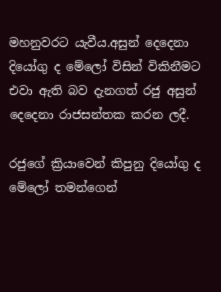මහනුවරට යැවීය.අසුන් දෙදෙනා දියෝගු ද මේලෝ විසින් විකිනීමට  එවා ඇති බව දැනගත් රජු අසුන් දෙදෙනා රාජසන්තක කරන ලදී.

රජුගේ ක්‍රියාවෙන් කිපුනු දියෝගු ද මේලෝ තමන්ගෙන්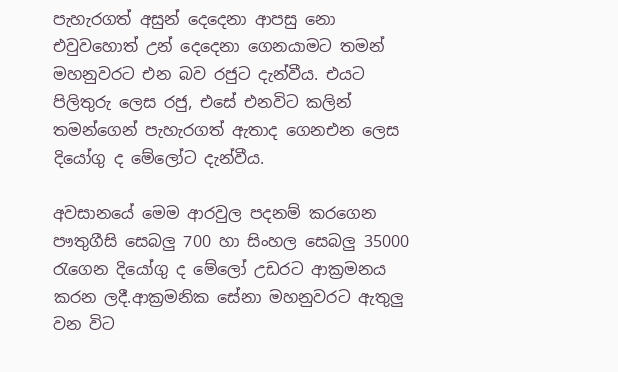පැහැරගත් අසුන් දෙදෙනා ආපසු නො එවුවහොත් උන් දෙදෙනා ගෙනයාමට තමන් මහනුවරට එන බව රජුට දැන්වීය. එයට පිලිතුරු ලෙස රජු, එසේ එනවිට කලින් තමන්ගෙන් පැහැරගත් ඇතාද ගෙනඑන ලෙස දියෝගු ද මේලෝට දැන්වීය.

අවසානයේ මෙම ආරවුල පදනම් කරගෙන පෟතුගීසි සෙබලු 700 හා සිංහල සෙබලු 35000 රැගෙන දියෝගු ද මේලෝ උඩරට ආක්‍රමනය කරන ලදී.ආක්‍රමනික සේනා මහනුවරට ඇතුලු වන විට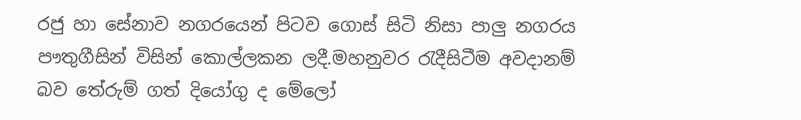රජු හා සේනාව නගරයෙන් පිටව ගොස් සිටි නිසා පාලු නගරය පෟතුගීසින් විසින් කොල්ලකන ලදී.මහනුවර රැදීසිටීම අවදානම් බව තේරුම් ගත් දියෝගු ද මේලෝ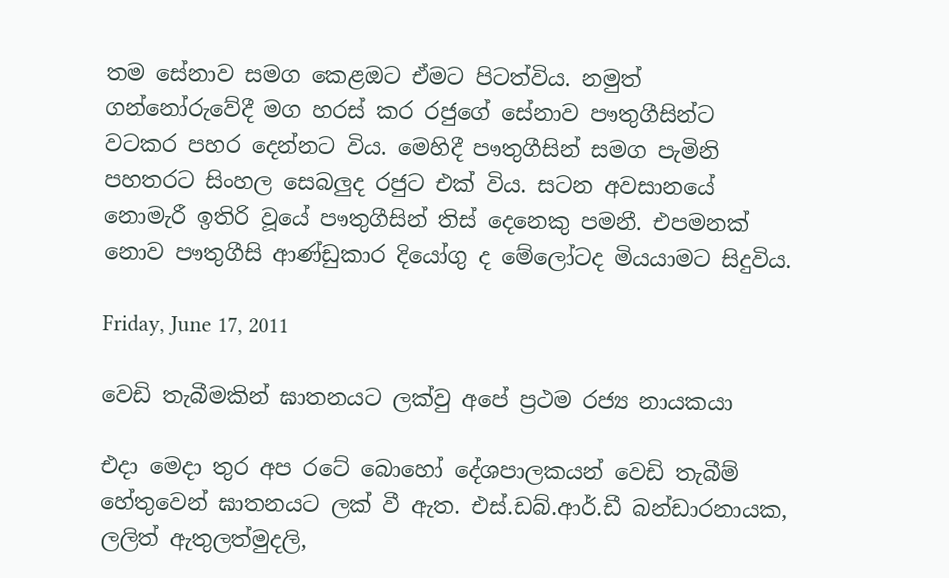තම සේනාව සමග කෙළඔට ඒමට පිටත්විය. නමුත් ගන්නෝරුවේදී මග හරස් කර රජුගේ සේනාව පෟතුගීසින්ට වටකර පහර දෙන්නට විය. මෙහිදී පෟතුගීසින් සමග පැමිනි පහතරට සිංහල සෙබලුද රජුට එක් විය. සටන අවසානයේ නොමැරී ඉතිරි වූයේ පෟතුගීසින් තිස් දෙනෙකු පමනී. එපමනක් නොව පෟතුගීසි ආණ්ඩුකාර දියෝගු ද මේලෝටද මියයාමට සිදුවිය.

Friday, June 17, 2011

වෙඩි තැබීමකින් ඝාතනයට ලක්වු අපේ ප්‍රථම රජ්‍ය නායකයා

එදා මෙදා තුර අප රටේ බොහෝ දේශපාලකයන් වෙඩි තැබීම් හේතුවෙන් ඝාතනයට ලක් වී ඇත. එස්.ඩබ්.ආර්.ඩී බන්ඩාරනායක, ලලිත් ඇතුලත්මුදලි,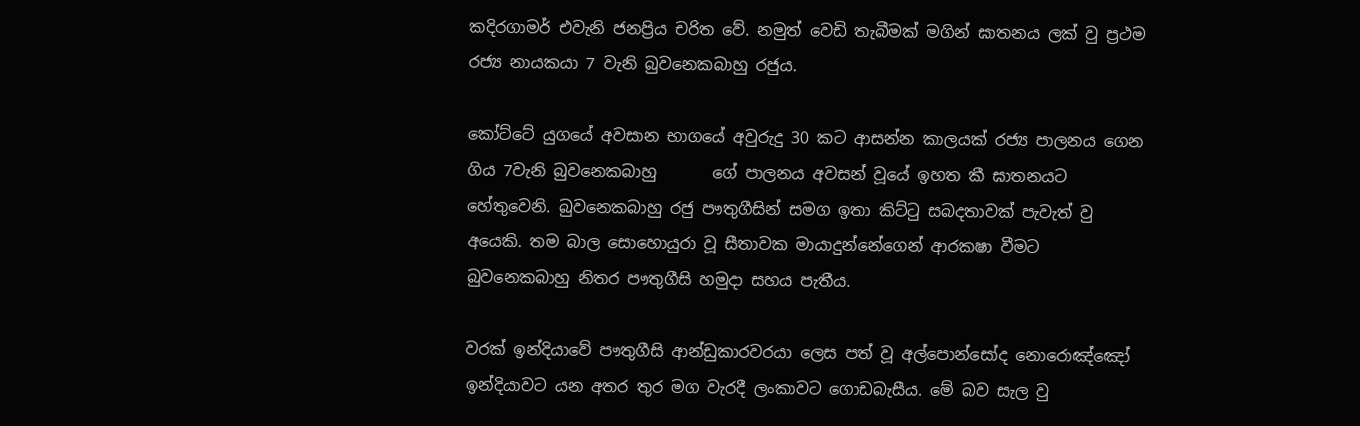කදිරගාමර් එවැනි ජනප්‍රිය චරිත වේ. නමුත් වෙඩි තැබීමක් මගින් ඝාතනය ලක් වු ප්‍රථම රජ්‍ය නායකයා 7 වැනි බුවනෙකබාහු රජුය.

කෝට්ටේ යුගයේ අවසාන භාගයේ අවුරුදු 30 කට ආසන්න කාලයක් රජ්‍ය පාලනය ගෙන ගිය 7වැනි බුවනෙකබාහු       ගේ පාලනය අවසන් වූයේ ඉහත කී ඝාතනයට හේතුවෙනි. බුවනෙකබාහු රජු පෟතුගීසින් සමග ඉතා කිට්ටු සබදතාවක් පැවැත් වු අයෙකි. තම බාල සොහොයුරා වූ සීතාවක මායාදුන්නේගෙන් ආරකෂා වීමට බුවනෙකබාහු නිතර පෟතුගීසි හමුදා සහය පැතීය.

වරක් ඉන්දියාවේ පෟතුගීසි ආන්ඩුකාරවරයා ලෙස පත් වූ අල්පොන්සෝද නොරොඤ්ඤෝ ඉන්දියාවට යන අතර තුර මග වැරදී ලංකාවට ගොඩබැසීය. මේ බව සැල වු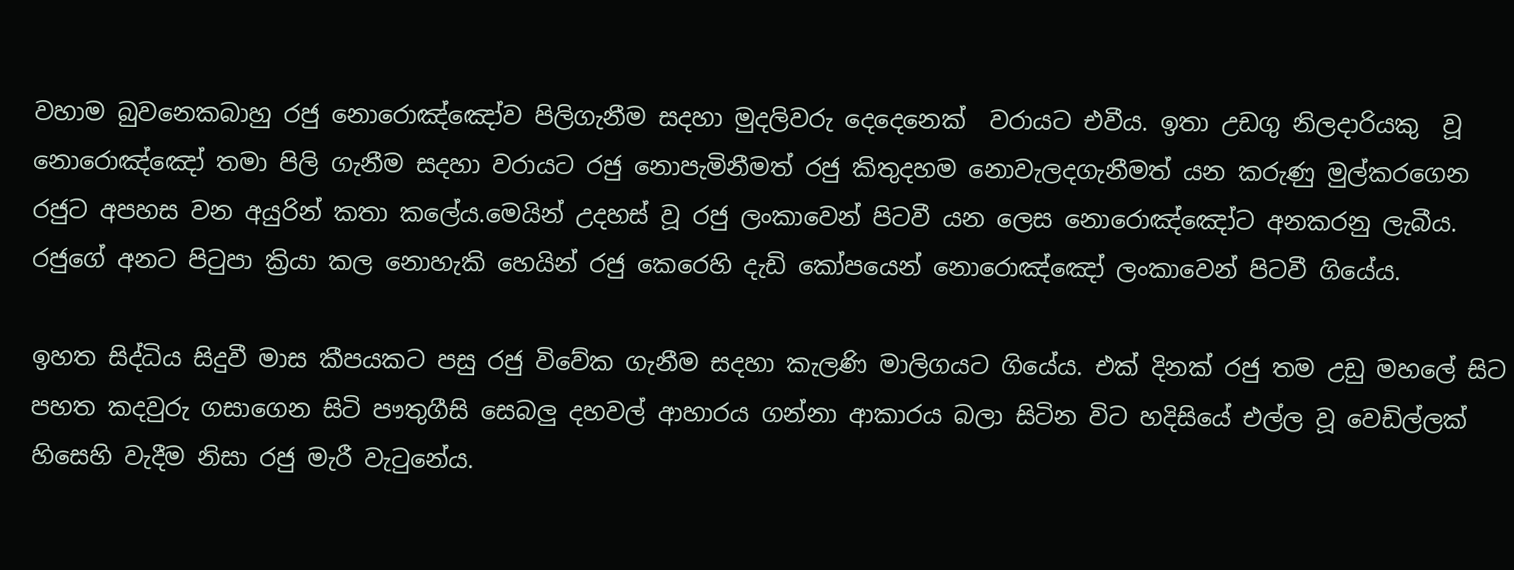වහාම බුවනෙකබාහු රජු නොරොඤ්ඤෝව පිලිගැනීම සදහා මුදලිවරු දෙදෙනෙක්  වරායට එවීය. ඉතා උඩගු නිලදාරියකු  වූ නොරොඤ්ඤෝ තමා පිලි ගැනීම සදහා වරායට රජු නොපැමිනීමත් රජු කිතුදහම නොවැලදගැනීමත් යන කරුණු මුල්කරගෙන රජුට අපහස වන අයුරින් කතා කලේය.මෙයින් උදහස් වූ රජු ලංකාවෙන් පිටවී යන ලෙස නොරොඤ්ඤෝට අනකරනු ලැබීය. රජුගේ අනට පිටුපා ක්‍රියා කල නොහැකි හෙයින් රජු කෙරෙහි දැඩි කෝපයෙන් නොරොඤ්ඤෝ ලංකාවෙන් පිටවී ගියේය.

ඉහත සිද්ධිය සිදුවී මාස කීපයකට පසු රජු විවේක ගැනීම සදහා කැලණි මාලිගයට ගියේය. එක් දිනක් රජු තම උඩු මහලේ සිට පහත කදවුරු ගසාගෙන සිටි පෟතුගීසි සෙබලු දහවල් ආහාරය ගන්නා ආකාරය බලා සිටින විට හදිසියේ එල්ල වූ වෙඩිල්ලක් හිසෙහි වැදීම නිසා රජු මැරී වැටුනේය.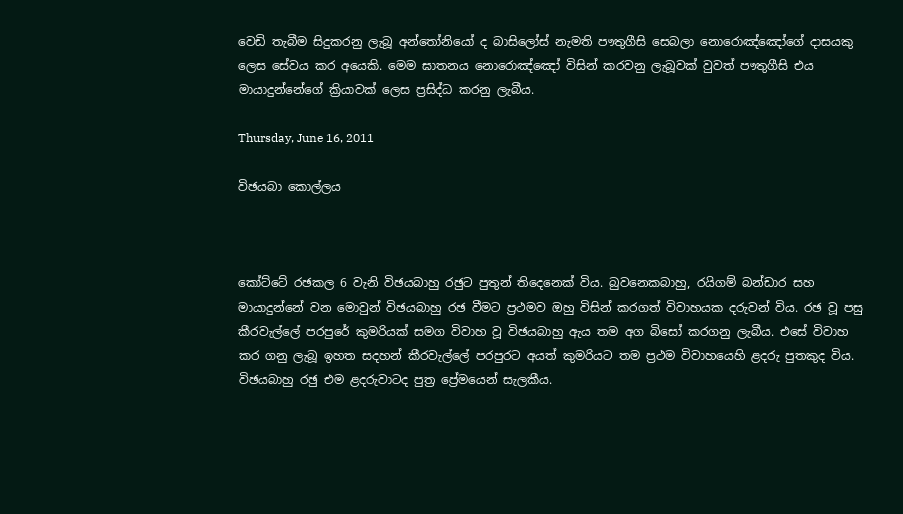වෙඩි තැබීම සිදුකරනු ලැබූ අන්තෝනියෝ ද බාසිලෝස් නැමති පෟතුගීසි සෙබලා නොරොඤ්ඤෝගේ දාසයකු ලෙස සේවය කර අයෙකි. මෙම ඝාතනය නොරොඤ්ඤෝ විසින් කරවනු ලැබූවක් වුවත් පෟතුගීසි එය මායාදුන්නේගේ ක්‍රියාවක් ලෙස ප්‍රසිද්ධ කරනු ලැබීය.

Thursday, June 16, 2011

විඡයබා කොල්ලය



කෝට්ටේ රඡකල 6 වැනි විඡයබාහු රඡුට පුතුන් තිදෙනෙක් විය. බුවනෙකබාහු, රයිගම් බන්ඩාර සහ මායාදුන්නේ වන මොවුන් විඡයබාහු රඡ වීමට ප්‍රථමව ඔහු විසින් කරගත් විවාහයක දරුවන් විය. රඡ වූ පසු කීරවැල්ලේ පරපුරේ කුමරියක් සමග විවාහ වූ විඡයබාහු ඇය තම අග බිසෝ කරගනු ලැබීය. එසේ විවාහ කර ගනු ලැබූ ඉහත සදහන් කීරවැල්ලේ පරපුරට අයත් කුමරියට තම ප්‍රථම විවාහයෙහි ළදරු පුතකුද විය. විඡයබාහු රඡු එම ළදරුවාටද පුත්‍ර ප්‍රේමයෙන් සැලකීය.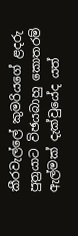කීරවැල්ලේ කුමරියගේ ළදරු පුත්‍රයාට විඡයබාහු කොතරම් ඇල්මක් දැක්වුයේද යත්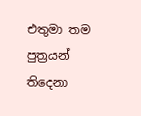එතුමා තම පුත්‍රයන් තිදෙනා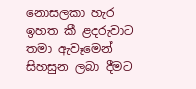නොසලකා හැර ඉහත කී ළදරුවාට තමා ඇවෑමෙන් සිහසුන ලබා දීමට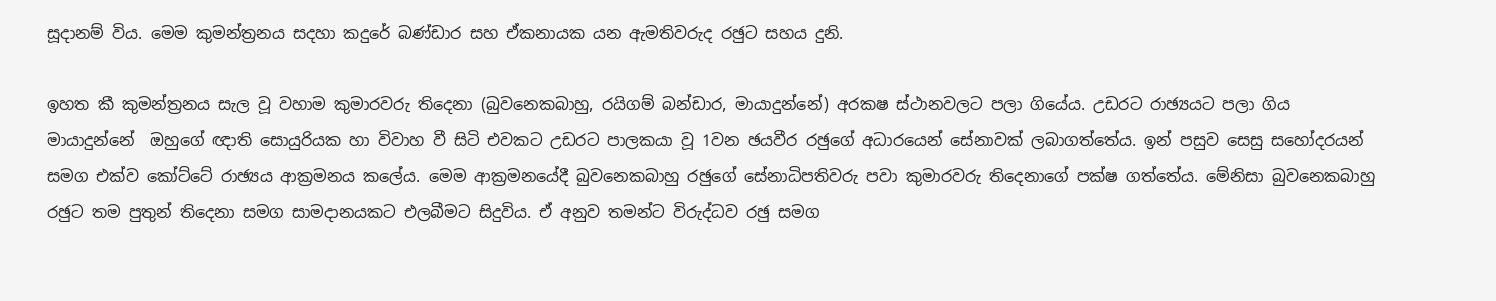සූදානම් විය. මෙම කුමන්ත්‍රනය සදහා කදුරේ බණ්ඩාර සහ ඒකනායක යන ඇමතිවරුද රඡුට සහය දුනි.

ඉහත කී කුමන්ත්‍රනය සැල වූ වහාම කුමාරවරු තිදෙනා (බුවනෙකබාහු, රයිගම් බන්ඩාර, මායාදුන්නේ) අරකෂ ස්ථානවලට පලා ගියේය. උඩරට රාඡ්‍යයට පලා ගිය මායාදුන්නේ  ඔහුගේ ඥාති සොයුරියක හා විවාහ වී සිටි එවකට උඩරට පාලකයා වූ 1වන ඡයවීර රඡුගේ අධාරයෙන් සේනාවක් ලබාගත්තේය. ඉන් පසුව සෙසු සහෝදරයන් සමග එක්ව කෝට්ටේ රාඡ්‍යය ආක්‍රමනය කලේය. මෙම ආක්‍රමනයේදී බුවනෙකබාහු රඡුගේ සේනාධිපතිවරු පවා කුමාරවරු තිදෙනාගේ පක්ෂ ගත්තේය. මේනිසා බුවනෙකබාහු රඡුට තම පුතුන් තිදෙනා සමග සාමදානයකට එලබීමට සිදුවිය. ඒ අනුව තමන්ට විරුද්ධව රඡු සමග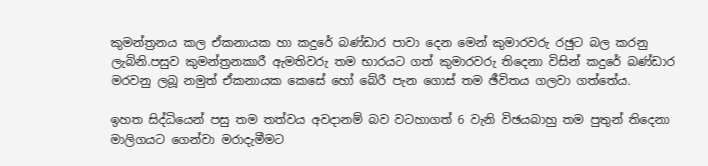කුමන්ත්‍රනය කල ඒකනායක හා කදුරේ බණ්ඩාර පාවා දෙන මෙන් කුමාරවරු රඡුට බල කරනු ලැබිනි.පසුව කුමන්ත්‍රනකාරී ඇමතිවරු තම භාරයට ගත් කුමාරවරු තිදෙනා විසින් කදුරේ බණ්ඩාර මරවනු ලබූ නමුත් ඒකනායක කෙසේ හෝ බේරී පැන ගොස් තම ඡීවිතය ගලවා ගත්තේය.

ඉහත සිද්ධියෙන් පසු තම තත්වය අවදානම් බව වටහාගත් 6 වැනි විඡයබාහු තම පුතුන් තිදෙනා මාලිගයට ගෙන්වා මරාදැමීමට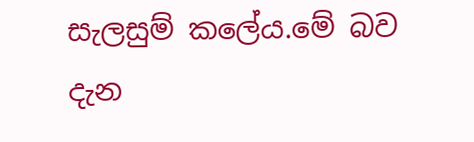සැලසුම් කලේය.මේ බව දැන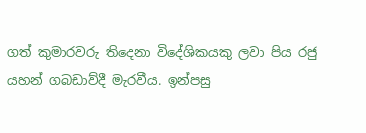ගත් කුමාරවරු තිදෙනා විදේශිකයකු ලවා පිය රජු යහන් ගබඩාව්දී මැරවීය. ඉන්පසු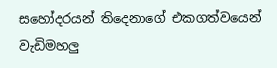සහෝදරයන් තිදෙනාගේ එකගත්වයෙන් වැඩිමහලු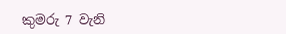කුමරු 7 වැනි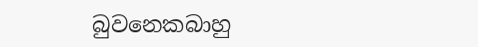බුවනෙකබාහු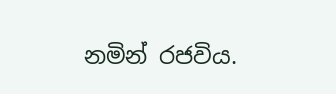නමින් රජවිය.